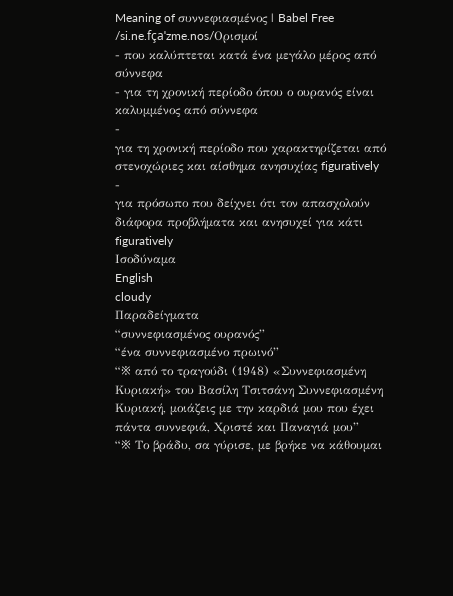Meaning of συννεφιασμένος | Babel Free
/si.ne.fçaˈzme.nos/Ορισμοί
- που καλύπτεται κατά ένα μεγάλο μέρος από σύννεφα
- για τη χρονική περίοδο όπου ο ουρανός είναι καλυμμένος από σύννεφα
-
για τη χρονική περίοδο που χαρακτηρίζεται από στενοχώριες και αίσθημα ανησυχίας figuratively
-
για πρόσωπο που δείχνει ότι τον απασχολούν διάφορα προβλήματα και ανησυχεί για κάτι figuratively
Ισοδύναμα
English
cloudy
Παραδείγματα
“συννεφιασμένος ουρανός”
“ένα συννεφιασμένο πρωινό”
“※ από το τραγούδι (1948) «Συννεφιασμένη Κυριακή» του Βασίλη Τσιτσάνη Συννεφιασμένη Κυριακή, μοιάζεις με την καρδιά μου που έχει πάντα συννεφιά, Χριστέ και Παναγιά μου”
“※ Το βράδυ, σα γύρισε, με βρήκε να κάθουμαι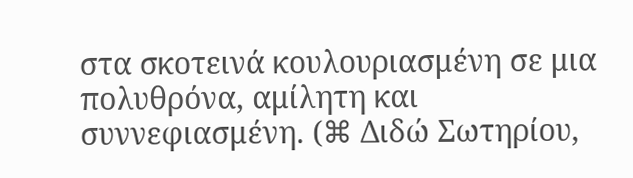στα σκοτεινά κουλουριασμένη σε μια πολυθρόνα, αμίλητη και συννεφιασμένη. (⌘ Διδώ Σωτηρίου,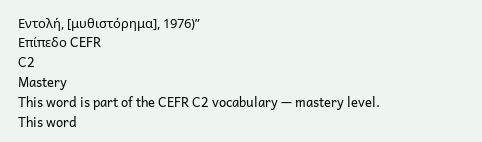Εντολή, [μυθιστόρημα], 1976)”
Επίπεδο CEFR
C2
Mastery
This word is part of the CEFR C2 vocabulary — mastery level.
This word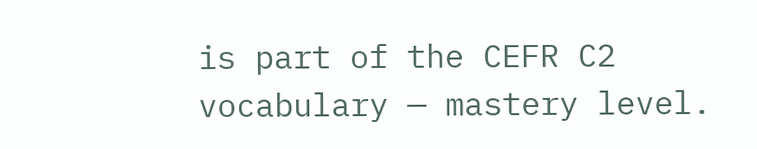is part of the CEFR C2 vocabulary — mastery level.